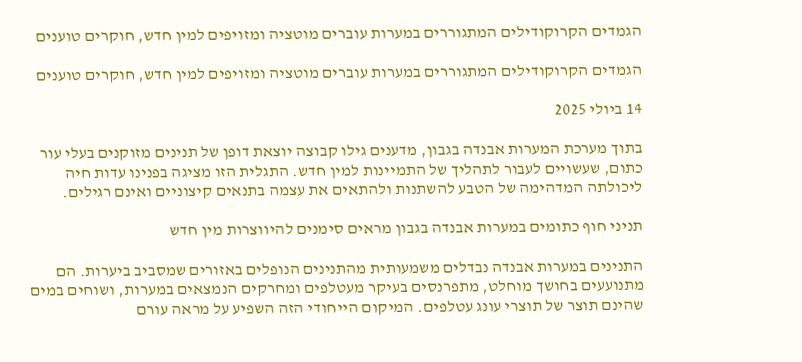הגמדים הקרוקודילים המתגוררים במערות עוברים מוטציה ומזויפים למין חדש, חוקרים טוענים

הגמדים הקרוקודילים המתגוררים במערות עוברים מוטציה ומזויפים למין חדש, חוקרים טוענים

14 ביולי 2025

בתוך מערכת המערות אבנדה בגבון, מדענים גילו קבוצה יוצאת דופן של תנינים מזוקנים בעלי עור כתום, שעשויים לעבור לתהליך של התמיינות למין חדש. התגלית הזו מציגה בפנינו עדות חיה ליכולתה המדהימה של הטבע להשתנות ולהתאים את עצמה בתנאים קיצוניים ואינם רגילים.

תניני חוף כתומים במערות אבנדה בגבון מראים סימנים להיווצרות מין חדש

התנינים במערות אבנדה נבדלים משמעותית מהתנינים הנופלים באזורים שמסביב ביערות. הם מתנועעים בחושך מוחלט, מתפרנסים בעיקר מעטלפים ומחרקים הנמצאים במערות, ושוחים במים שהינם תוצר של תוצרי עונג עטלפים. המיקום הייחודי הזה השפיע על מראה עורם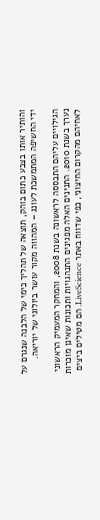והותיר אותו בצבע כתום בוהק, תוצאה של תהליך כימי של הלבנה שנגרם על ידי החשיפה המתמשכת לעונג – המהווה מקור עושר ביולוגי של יוריאה.

הגילויים עליהם התבססה לראשונה בשנת 2008, והמחקר המעמיק הראשוני נערך בשנת 2010. התנינים האלה מפגינים התנהגויות ותכונות שאינן מוכרות לאחיהם מהקרום החיצוני, כפי שדווח באתר LiveScience. הם מטילים ביצים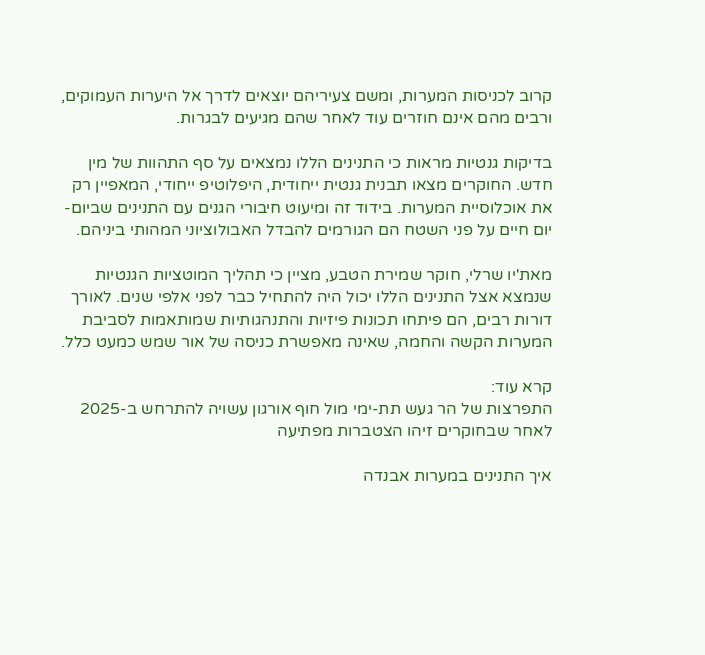קרוב לכניסות המערות, ומשם צעיריהם יוצאים לדרך אל היערות העמוקים, ורבים מהם אינם חוזרים עוד לאחר שהם מגיעים לבגרות.

בדיקות גנטיות מראות כי התנינים הללו נמצאים על סף התהוות של מין חדש. החוקרים מצאו תבנית גנטית ייחודית, היפלוטיפ ייחודי, המאפיין רק את אוכלוסיית המערות. בידוד זה ומיעוט חיבורי הגנים עם התנינים שביום-יום חיים על פני השטח הם הגורמים להבדל האבולוציוני המהותי ביניהם.

מאת'יו שרלי, חוקר שמירת הטבע, מציין כי תהליך המוטציות הגנטיות שנמצא אצל התנינים הללו יכול היה להתחיל כבר לפני אלפי שנים. לאורך דורות רבים, הם פיתחו תכונות פיזיות והתנהגותיות שמותאמות לסביבת המערות הקשה והחמה, שאינה מאפשרת כניסה של אור שמש כמעט כלל.

קרא עוד:
התפרצות של הר געש תת-ימי מול חוף אורגון עשויה להתרחש ב-2025 לאחר שבחוקרים זיהו הצטברות מפתיעה

איך התנינים במערות אבנדה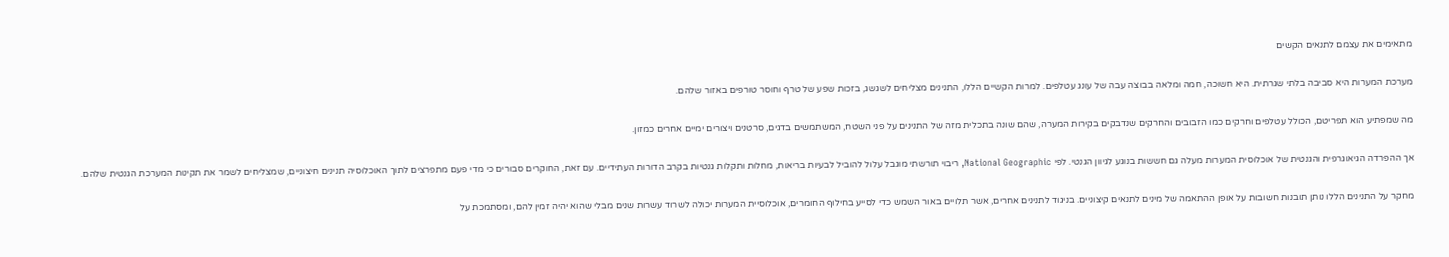מתאימים את עצמם לתנאים הקשים

מערכת המערות היא סביבה בלתי שגרתית. היא חשוכה, חמה ומלאה בבוצה עבה של עונג עטלפים. למרות הקשיים הללו, התנינים מצליחים לשגשג, בזכות שפע של טרף וחוסר טורפים באזור שלהם.

מה שמפתיע הוא תפריטם, הכולל עטלפים וחרקים כמו הזבובים והחרקים שנדבקים בקירות המערה, שהם שונה בתכלית מזה של התנינים על פני השטח, המשתמשים בדגים, סרטנים ויצורים ימיים אחרים כמזון.

אך ההפרדה הגיאוגרפית והגנטית של אוכלוסית המערות מעלה גם חששות בנוגע לגיוון הגנטי. לפי National Geographic, ריבוי תורשתי מוגבל עלול להוביל לבעיות בריאות, מחלות ותקלות גנטיות בקרב הדורות העתידיים. עם זאת, החוקרים סבורים כי מדי פעם מתפרצים לתוך האוכלוסיה תנינים חיצוניים, שמצליחים לשמר את תקינות המערכת הגנטית שלהם.

מחקר על התנינים הללו נותן תובנות חשובות על אופן ההתאמה של מינים לתנאים קיצוניים. בניגוד לתנינים אחרים, אשר תלויים באור השמש כדי לסייע בחילוף החומרים, אוכלוסיית המערות יכולה לשרוד עשרות שנים מבלי שהוא יהיה זמין להם, ומסתמכת על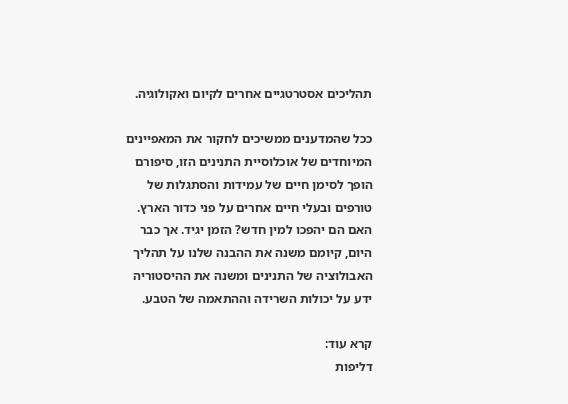תהליכים אסטרטגיים אחרים לקיום ואקולוגיה.

ככל שהמדענים ממשיכים לחקור את המאפיינים המיוחדים של אוכלוסיית התנינים הזו, סיפורם הופך לסימן חיים של עמידות והסתגלות של טורפים ובעלי חיים אחרים על פני כדור הארץ. האם הם יהפכו למין חדש? הזמן יגיד. אך כבר היום, קיומם משנה את ההבנה שלנו על תהליך האבולוציה של התנינים ומשנה את ההיסטוריה ידע על יכולות השרידה וההתאמה של הטבע.

קרא עוד:
דליפות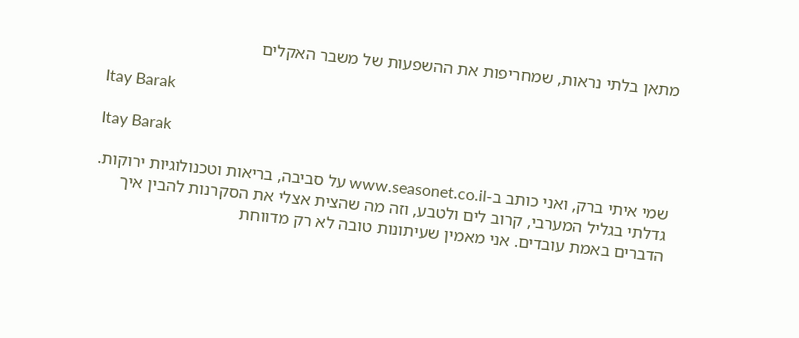מתאן בלתי נראות, שמחריפות את ההשפעות של משבר האקלים

Itay Barak

Itay Barak

שמי איתי ברק, ואני כותב ב-www.seasonet.co.il על סביבה, בריאות וטכנולוגיות ירוקות. גדלתי בגליל המערבי, קרוב לים ולטבע, וזה מה שהצית אצלי את הסקרנות להבין איך הדברים באמת עובדים. אני מאמין שעיתונות טובה לא רק מדווחת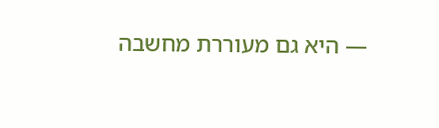— היא גם מעוררת מחשבה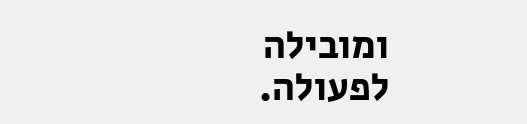ומובילה לפעולה.